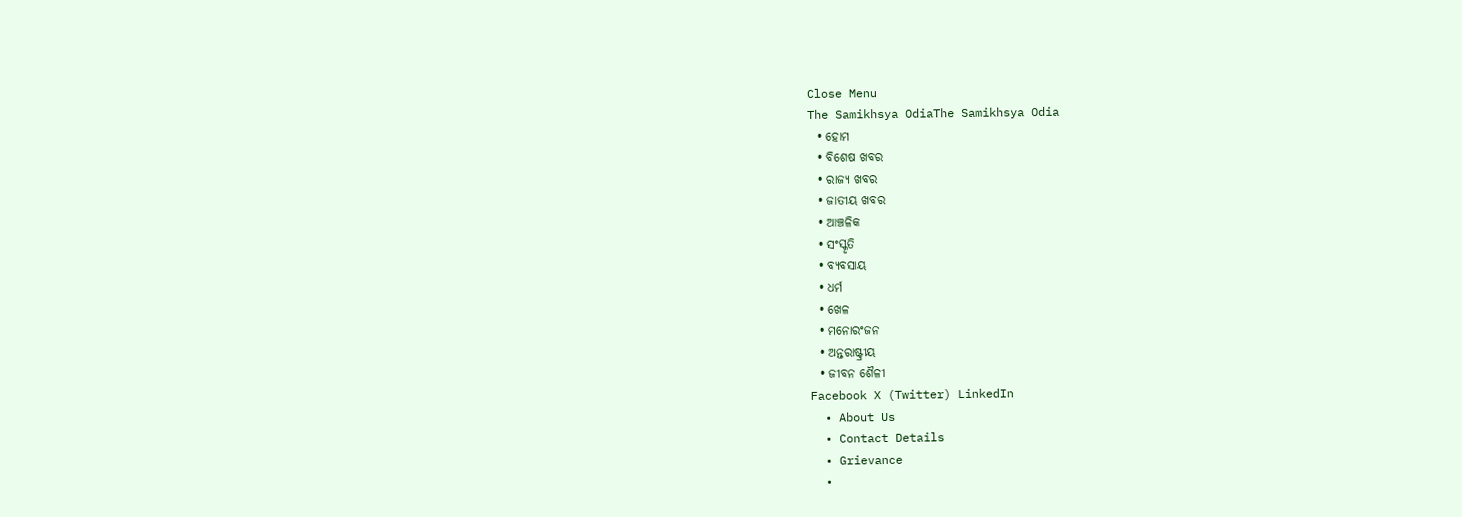Close Menu
The Samikhsya OdiaThe Samikhsya Odia
  • ହୋମ
  • ବିଶେଷ ଖବର
  • ରାଜ୍ୟ ଖବର
  • ଜାତୀୟ ଖବର
  • ଆଞ୍ଚଳିକ
  • ସଂସ୍କୃତି
  • ବ୍ୟବସାୟ
  • ଧର୍ମ
  • ଖେଳ
  • ମନୋରଂଜନ
  • ଅନ୍ତରାଷ୍ଟ୍ରୀୟ
  • ଜୀବନ ଶୈଳୀ
Facebook X (Twitter) LinkedIn
  • About Us
  • Contact Details
  • Grievance
  •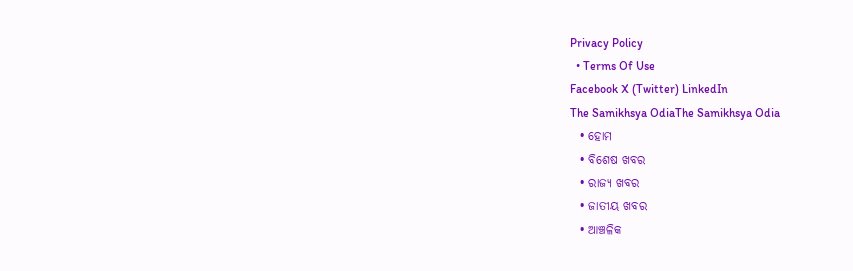Privacy Policy
  • Terms Of Use
Facebook X (Twitter) LinkedIn
The Samikhsya OdiaThe Samikhsya Odia
  • ହୋମ
  • ବିଶେଷ ଖବର
  • ରାଜ୍ୟ ଖବର
  • ଜାତୀୟ ଖବର
  • ଆଞ୍ଚଳିକ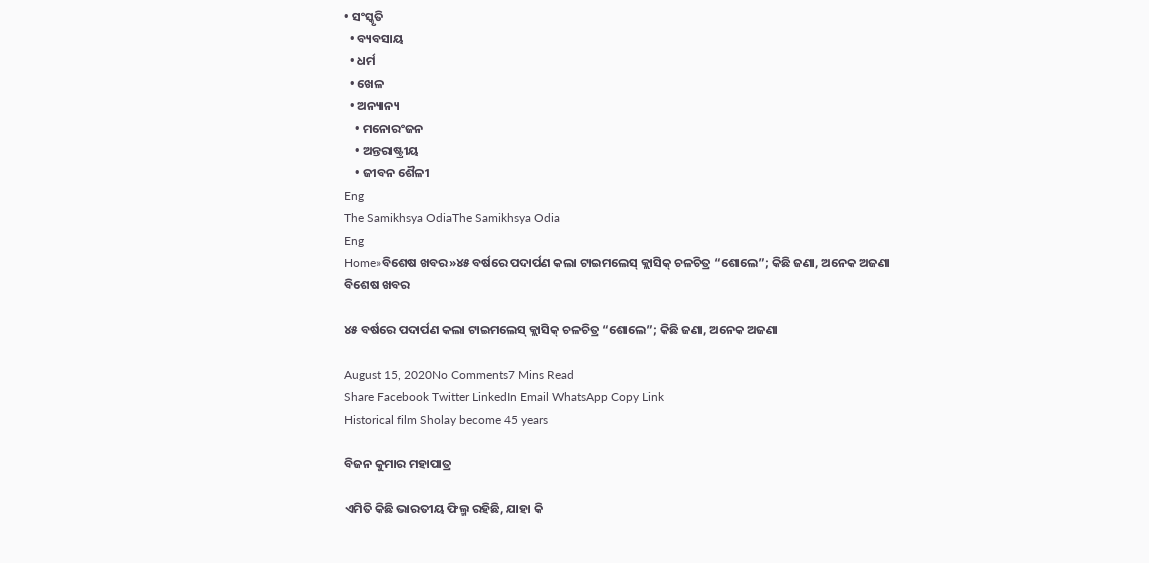• ସଂସ୍କୃତି
  • ବ୍ୟବସାୟ
  • ଧର୍ମ
  • ଖେଳ
  • ଅନ୍ୟାନ୍ୟ
    • ମନୋରଂଜନ
    • ଅନ୍ତରାଷ୍ଟ୍ରୀୟ
    • ଜୀବନ ଶୈଳୀ
Eng
The Samikhsya OdiaThe Samikhsya Odia
Eng
Home»ବିଶେଷ ଖବର»୪୫ ବର୍ଷରେ ପଦାର୍ପଣ କଲା ଟାଇମଲେସ୍ କ୍ଲାସିକ୍ ଚଳଚିତ୍ର “ଶୋଲେ”; କିଛି ଜଣା, ଅନେକ ଅଜଣା
ବିଶେଷ ଖବର

୪୫ ବର୍ଷରେ ପଦାର୍ପଣ କଲା ଟାଇମଲେସ୍ କ୍ଲାସିକ୍ ଚଳଚିତ୍ର “ଶୋଲେ”; କିଛି ଜଣା, ଅନେକ ଅଜଣା

August 15, 2020No Comments7 Mins Read
Share Facebook Twitter LinkedIn Email WhatsApp Copy Link
Historical film Sholay become 45 years

ବିଜନ କୁମାର ମହାପାତ୍ର

ଏମିତି କିଛି ଭାରତୀୟ ଫିଲ୍ମ ରହିଛି, ଯାହା କି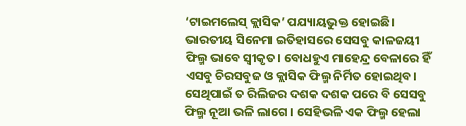‘ଟାଇମଲେସ୍ କ୍ଲାସିକ’ ପଯ୍ୟାୟଭୁକ୍ତ ହୋଇଛି। ଭାରତୀୟ ସିନେମା ଇତିହାସରେ ସେସବୁ କାଳଜୟୀ ଫିଲ୍ମ ଭାବେ ସ୍ୱୀକୃତ। ବୋଧହୁଏ ମାହେନ୍ଦ୍ର ବେଳାରେ ହିଁ ଏସବୁ ଚିରସବୁଜ ଓ କ୍ଲାସିକ ଫିଲ୍ମ ନିର୍ମିତ ହୋଇଥିବ। ସେଥିପାଇଁ ତ ରିଲିଜର ଦଶକ ଦଶକ ପରେ ବି ସେସବୁ ଫିଲ୍ମ ନୂଆ ଭଳି ଲାଗେ । ସେହିଭଳି ଏକ ଫିଲ୍ମ ହେଲା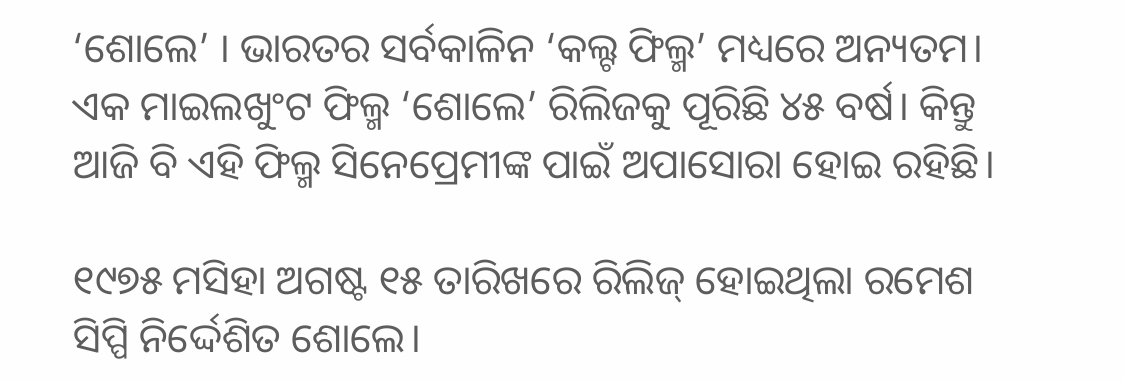‘ଶୋଲେ’ । ଭାରତର ସର୍ବକାଳିନ ‘କଲ୍ଟ ଫିଲ୍ମ’ ମଧ୍ୟରେ ଅନ୍ୟତମ। ଏକ ମାଇଲଖୁଂଟ ଫିଲ୍ମ ‘ଶୋଲେ’ ରିଲିଜକୁ ପୂରିଛି ୪୫ ବର୍ଷ। କିନ୍ତୁ ଆଜି ବି ଏହି ଫିଲ୍ମ ସିନେପ୍ରେମୀଙ୍କ ପାଇଁ ଅପାସୋରା ହୋଇ ରହିଛି।

୧୯୭୫ ମସିହା ଅଗଷ୍ଟ ୧୫ ତାରିଖରେ ରିଲିଜ୍ ହୋଇଥିଲା ରମେଶ ସିପ୍ପି ନିର୍ଦ୍ଦେଶିତ ଶୋଲେ।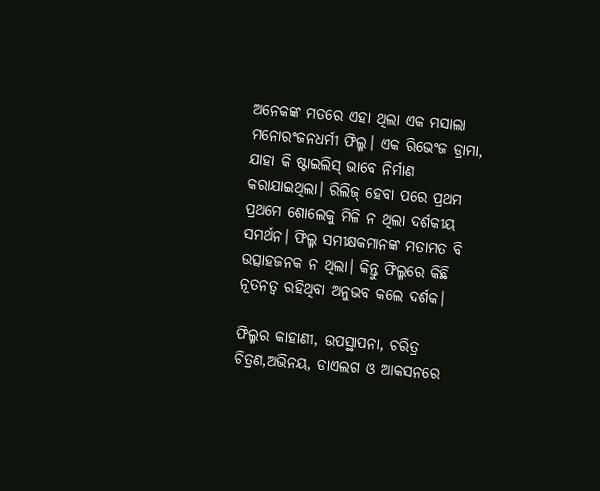ଅନେକଙ୍କ ମତରେ ଏହା ଥିଲା ଏକ ମସାଲା ମନୋରଂଜନଧର୍ମୀ ଫିଲ୍ମ। ଏକ ରିଭେଂଜ ଡ୍ରାମା, ଯାହା କି ଷ୍ଟାଇଲିସ୍ ଭାବେ ନିର୍ମାଣ କରାଯାଇଥିଲା। ରିଲିଜ୍ ହେବା ପରେ ପ୍ରଥମ ପ୍ରଥମେ ଶୋଲେକୁ ମିଳି ନ ଥିଲା ଦର୍ଶକୀୟ ସମର୍ଥନ। ଫିଲ୍ମ ସମୀକ୍ଷକମାନଙ୍କ ମତାମତ ବି ଉତ୍ସାହଜନକ ନ ଥିଲା। କିନ୍ତୁ ଫିଲ୍ମରେ କିଛି ନୂତନତ୍ୱ ରହିଥିବା ଅନୁଭବ କଲେ ଦର୍ଶକ।

ଫିଲ୍ମର କାହାଣୀ, ଉପସ୍ଥାପନା, ଚରିତ୍ର ଚିତ୍ରଣ,ଅଭିନୟ, ଡାଏଲଗ ଓ ଆକସନରେ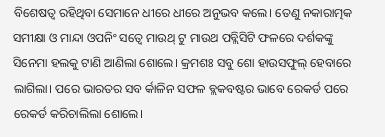ବିଶେଷତ୍ୱ ରହିଥିବା ସେମାନେ ଧୀରେ ଧୀରେ ଅନୁଭବ କଲେ। ତେଣୁ ନକାରାତ୍ମକ ସମୀକ୍ଷା ଓ ମାନ୍ଦା ଓପନିଂ ସତ୍ୱେ ମାଉଥ୍ ଟୁ ମାଉଥ ପବ୍ଲିସିଟି ଫଳରେ ଦର୍ଶକଙ୍କୁ ସିନେମା ହଲକୁ ଟାଣି ଆଣିଲା ଶୋଲେ। କ୍ରମଶଃ ସବୁ ଶୋ ହାଉସଫୁଲ୍ ହେବାରେ ଲାଗିଲା। ପରେ ଭାରତର ସବ ର୍କାଳିନ ସଫଳ ବ୍ଲକବଷ୍ଟର ଭାବେ ରେକର୍ଡ ପରେ ରେକର୍ଡ କରିଚାଲିଲା ଶୋଲେ।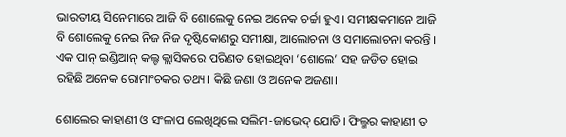ଭାରତୀୟ ସିନେମାରେ ଆଜି ବି ଶୋଲେକୁ ନେଇ ଅନେକ ଚର୍ଚ୍ଚା ହୁଏ। ସମୀକ୍ଷକମାନେ ଆଜି ବି ଶୋଲେକୁ ନେଇ ନିଜ ନିଜ ଦୃଷ୍ଟିକୋଣରୁ ସମୀକ୍ଷା, ଆଲୋଚନା ଓ ସମାଲୋଚନା କରନ୍ତି । ଏକ ପାନ୍ ଇଣ୍ଡିଆନ୍ କଲ୍ଟ କ୍ଲାସିକରେ ପରିଣତ ହୋଇଥିବା ‘ଶୋଲେ’ ସହ ଜଡିତ ହୋଇ ରହିଛି ଅନେକ ରୋମାଂଚକର ତଥ୍ୟ। କିଛି ଜଣା ଓ ଅନେକ ଅଜଣା।

ଶୋଲେର କାହାଣୀ ଓ ସଂଳାପ ଲେଖିଥିଲେ ସଲିମ-ଜାଭେଦ୍ ଯୋଡି। ଫିଲ୍ମର କାହାଣୀ ତ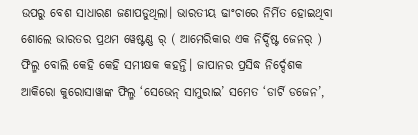ଉପରୁ ବେଶ ସାଧାରଣ ଜଣାପଡୁଥିଲା। ଭାରତୀୟ ଢାଂଚାରେ ନିର୍ମିତ ହୋଇଥିବା ଶୋଲେ ଭାରତର ପ୍ରଥମ ୱେଷ୍ଟଣ୍ଣ ର୍ ( ଆମେରିକାର ଏକ ନିର୍ଦ୍ଦିଷ୍ଟ ଜେନର୍ ) ଫିଲ୍ମ ବୋଲି କେହି କେହି ସମୀକ୍ଷକ କହନ୍ତି। ଜାପାନର ପ୍ରସିଦ୍ଧ ନିର୍ଦ୍ଦେଶକ ଆକିରୋ କୁରୋସାୱାଙ୍କ ଫିଲ୍ମ ‘ସେଭେନ୍ ସାମୁରାଇ’ ସମେତ ‘ଡାର୍ଟି ଡଜେନ’,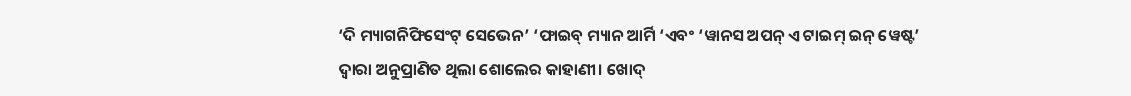‘ଦି ମ୍ୟାଗନିଫିସେଂଟ୍ ସେଭେନ’ ‘ଫାଇବ୍ ମ୍ୟାନ ଆର୍ମି ‘ଏବଂ ‘ୱାନସ ଅପନ୍ ଏ ଟାଇମ୍ ଇନ୍ ୱେଷ୍ଟ’ ଦ୍ୱାରା ଅନୁପ୍ରାଣିତ ଥିଲା ଶୋଲେର କାହାଣୀ। ଖୋଦ୍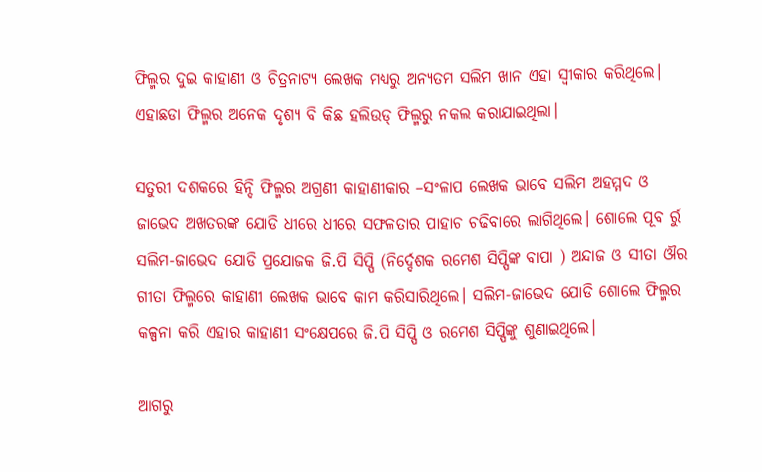ଫିଲ୍ମର ଦୁଇ କାହାଣୀ ଓ ଚିତ୍ରନାଟ୍ୟ ଲେଖକ ମଧ୍ୟରୁ ଅନ୍ୟତମ ସଲିମ ଖାନ ଏହା ସ୍ୱୀକାର କରିଥିଲେ। ଏହାଛଡା ଫିଲ୍ମର ଅନେକ ଦୃଶ୍ୟ ବି କିଛ ହଲିଉଡ୍‌ ଫିଲ୍ମରୁ ନକଲ କରାଯାଇଥିଲା।

ସତୁରୀ ଦଶକରେ ହିନ୍ଦି ଫିଲ୍ମର ଅଗ୍ରଣୀ କାହାଣୀକାର –ସଂଳାପ ଲେଖକ ଭାବେ ସଲିମ ଅହମ୍ମଦ ଓ ଜାଭେଦ ଅଖତରଙ୍କ ଯୋଡି ଧୀରେ ଧୀରେ ସଫଳତାର ପାହାଚ ଚଢିବାରେ ଲାଗିଥିଲେ। ଶୋଲେ ପୂବ ର୍ରୁ ସଲିମ-ଜାଭେଦ ଯୋଡି ପ୍ରଯୋଜକ ଜି.ପି ସିପ୍ପି (ନିର୍ଦ୍ଦେଶକ ରମେଶ ସିପ୍ପିଙ୍କ ବାପା ) ଅନ୍ଦାଜ ଓ ସୀତା ଔର ଗୀତା ଫିଲ୍ମରେ କାହାଣୀ ଲେଖକ ଭାବେ କାମ କରିସାରିଥିଲେ। ସଲିମ-ଜାଭେଦ ଯୋଡି ଶୋଲେ ଫିଲ୍ମର କଳ୍ପନା କରି ଏହାର କାହାଣୀ ସଂକ୍ଷେପରେ ଜି.ପି ସିପ୍ପି ଓ ରମେଶ ସିପ୍ପିଙ୍କୁ ଶୁଣାଇଥିଲେ।

ଆଗରୁ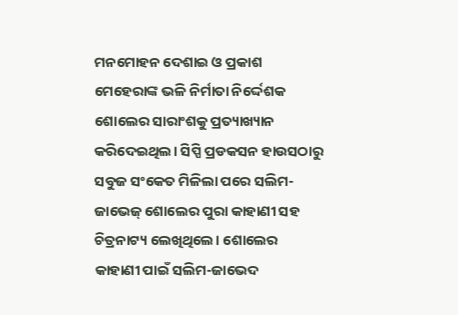ମନମୋହନ ଦେଶାଇ ଓ ପ୍ରକାଶ ମେହେରାଙ୍କ ଭଳି ନିର୍ମାତା ନିର୍ଦ୍ଦେଶକ ଶୋଲେର ସାରାଂଶକୁ ପ୍ରତ୍ୟାଖ୍ୟାନ କରିଦେଇଥିଲ। ସିପ୍ପି ପ୍ରଡକସନ ହାଉସଠାରୁ ସବୁଜ ସଂକେତ ମିଳିଲା ପରେ ସଲିମ-ଜାଭେଜ୍ ଶୋଲେର ପୁରା କାହାଣୀ ସହ ଚିତ୍ରନାଟ୍ୟ ଲେଖିଥିଲେ। ଶୋଲେର କାହାଣୀ ପାଇଁ ସଲିମ-ଜାଭେଦ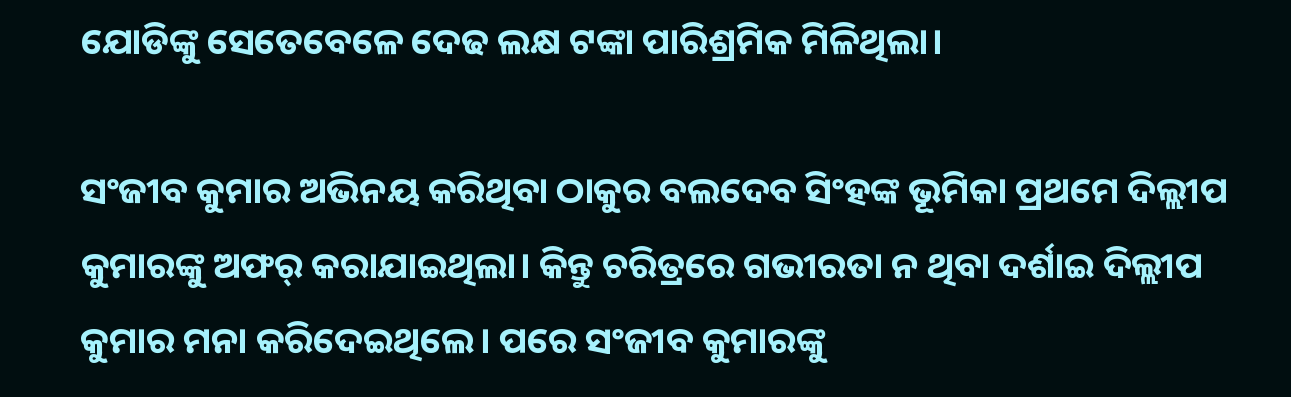ଯୋଡିଙ୍କୁ ସେତେବେଳେ ଦେଢ ଲକ୍ଷ ଟଙ୍କା ପାରିଶ୍ରମିକ ମିଳିଥିଲା।

ସଂଜୀବ କୁମାର ଅଭିନୟ କରିଥିବା ଠାକୁର ବଲଦେବ ସିଂହଙ୍କ ଭୂମିକା ପ୍ରଥମେ ଦିଲ୍ଲୀପ କୁମାରଙ୍କୁ ଅଫର୍ କରାଯାଇଥିଲା। କିନ୍ତୁ ଚରିତ୍ରରେ ଗଭୀରତା ନ ଥିବା ଦର୍ଶାଇ ଦିଲ୍ଲୀପ କୁମାର ମନା କରିଦେଇଥିଲେ। ପରେ ସଂଜୀବ କୁମାରଙ୍କୁ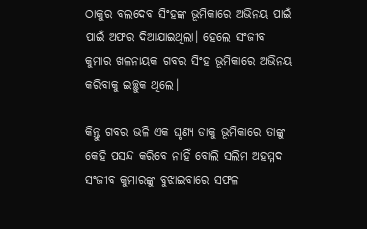ଠାକୁର ବଲଦେବ ସିଂହଙ୍କ ଭୂମିକାରେ ଅଭିନୟ ପାଇଁ ପାଇଁ ଅଫର ଦିଆଯାଇଥିଲା। ହେଲେ ସଂଜୀବ କୁମାର ଖଳନାୟକ ଗବର ସିଂହ ଭୂମିକାରେ ଅଭିନୟ କରିବାକୁ ଇଚ୍ଛୁକ ଥିଲେ।

କିନ୍ତୁ ଗବର ଭଳି ଏକ ଘୃଣ୍ୟ ଡାକୁ ଭୂମିକାରେ ତାଙ୍କୁ କେହି ପସନ୍ଦ କରିବେ ନାହିଁ ବୋଲି ସଲିମ ଅହମ୍ମଦ ସଂଜୀବ କୁମାରଙ୍କୁ ବୁଝାଇବାରେ ସଫଳ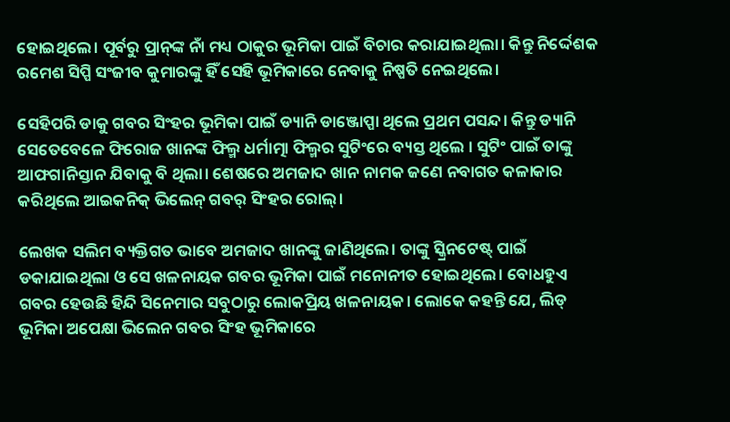ହୋଇଥିଲେ। ପୂର୍ବରୁ ପ୍ରାନ୍‌ଙ୍କ ନାଁ ମଧ୍ୟ ଠାକୁର ଭୂମିକା ପାଇଁ ବିଚାର କରାଯାଇଥିଲା। କିନ୍ତୁ ନିର୍ଦ୍ଦେଶକ ରମେଶ ସିପ୍ପି ସଂଜୀବ କୁମାରଙ୍କୁ ହିଁ ସେହି ଭୂମିକାରେ ନେବାକୁ ନିଷ୍ପତି ନେଇଥିଲେ।

ସେହିପରି ଡାକୁ ଗବର ସିଂହର ଭୂମିକା ପାଇଁ ଡ୍ୟାନି ଡାଞ୍ଜୋପ୍ପା ଥିଲେ ପ୍ରଥମ ପସନ୍ଦ। କିନ୍ତୁ ଡ୍ୟାନି ସେତେବେଳେ ଫିରୋଜ ଖାନଙ୍କ ଫିଲ୍ମ ଧର୍ମାତ୍ମା ଫିଲ୍ମର ସୁଟିଂରେ ବ୍ୟସ୍ତ ଥିଲେ । ସୁଟିଂ ପାଇଁ ତାଙ୍କୁ ଆଫଗାନିସ୍ତାନ ଯିବାକୁ ବି ଥିଲା। ଶେଷରେ ଅମଜାଦ ଖାନ ନାମକ ଜଣେ ନବାଗତ କଳାକାର କରିଥିଲେ ଆଇକନିକ୍ ଭିଲେନ୍ ଗବର୍ ସିଂହର ରୋଲ୍।

ଲେଖକ ସଲିମ ବ୍ୟକ୍ତିଗତ ଭାବେ ଅମଜାଦ ଖାନଙ୍କୁ ଜାଣିଥିଲେ। ତାଙ୍କୁ ସ୍କ୍ରିନଟେଷ୍ଟ୍ ପାଇଁ ଡକାଯାଇଥିଲା ଓ ସେ ଖଳନାୟକ ଗବର ଭୂମିକା ପାଇଁ ମନୋନୀତ ହୋଇଥିଲେ। ବୋଧହୁଏ ଗବର ହେଉଛି ହିନ୍ଦି ସିନେମାର ସବୁଠାରୁ ଲୋକପ୍ରିୟ ଖଳନାୟକ। ଲୋକେ କହନ୍ତି ଯେ, ଲିଡ୍ ଭୂମିକା ଅପେକ୍ଷା ଭିଲେନ ଗବର ସିଂହ ଭୂମିକାରେ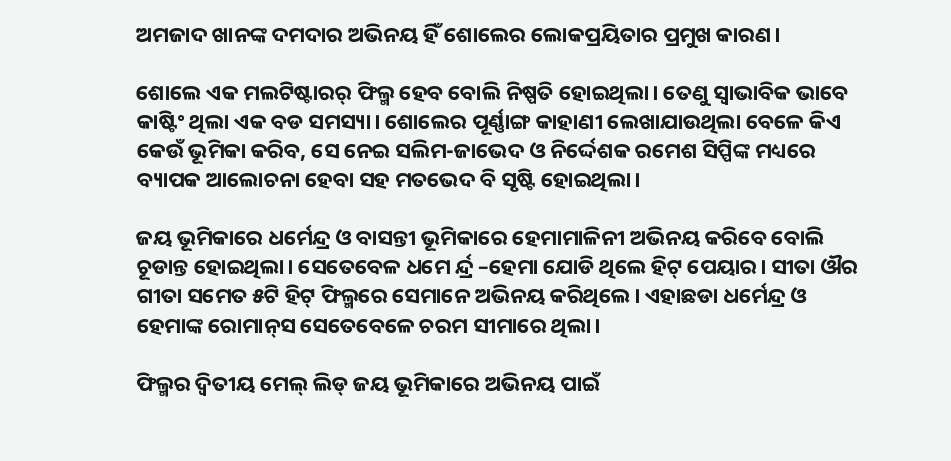ଅମଜାଦ ଖାନଙ୍କ ଦମଦାର ଅଭିନୟ ହିଁ ଶୋଲେର ଲୋକପ୍ରୟିତାର ପ୍ରମୁଖ କାରଣ।

ଶୋଲେ ଏକ ମଲଟିଷ୍ଟାରର୍ ଫିଲ୍ମ ହେବ ବୋଲି ନିଷ୍ପତି ହୋଇଥିଲା। ତେଣୁ ସ୍ୱାଭାବିକ ଭାବେ କାଷ୍ଟିଂ ଥିଲା ଏକ ବଡ ସମସ୍ୟା। ଶୋଲେର ପୂର୍ଣ୍ଣାଙ୍ଗ କାହାଣୀ ଲେଖାଯାଉଥିଲା ବେଳେ କିଏ କେଉଁ ଭୂମିକା କରିବ, ସେ ନେଇ ସଲିମ-ଜାଭେଦ ଓ ନିର୍ଦ୍ଦେଶକ ରମେଶ ସିପ୍ପିଙ୍କ ମଧ୍ୟରେ ବ୍ୟାପକ ଆଲୋଚନା ହେବା ସହ ମତଭେଦ ବି ସୃଷ୍ଟି ହୋଇଥିଲା।

ଜୟ ଭୂମିକାରେ ଧର୍ମେନ୍ଦ୍ର ଓ ବାସନ୍ତୀ ଭୂମିକାରେ ହେମାମାଳିନୀ ଅଭିନୟ କରିବେ ବୋଲି ଚୂଡାନ୍ତ ହୋଇଥିଲା। ସେତେବେଳ ଧମେ ର୍ନ୍ଦ୍ର –ହେମା ଯୋଡି ଥିଲେ ହିଟ୍ ପେୟାର। ସୀତା ଔର ଗୀତା ସମେତ ୫ଟି ହିଟ୍ ଫିଲ୍ମରେ ସେମାନେ ଅଭିନୟ କରିଥିଲେ। ଏହାଛଡା ଧର୍ମେନ୍ଦ୍ର ଓ ହେମାଙ୍କ ରୋମାନ୍‌ସ ସେତେବେଳେ ଚରମ ସୀମାରେ ଥିଲା।

ଫିଲ୍ମର ଦ୍ୱିତୀୟ ମେଲ୍ ଲିଡ୍ ଜୟ ଭୂମିକାରେ ଅଭିନୟ ପାଇଁ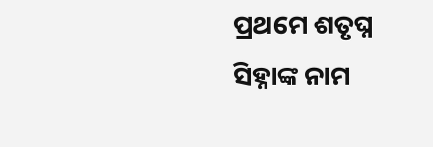ପ୍ରଥମେ ଶତୃଘ୍ନ ସିହ୍ନାଙ୍କ ନାମ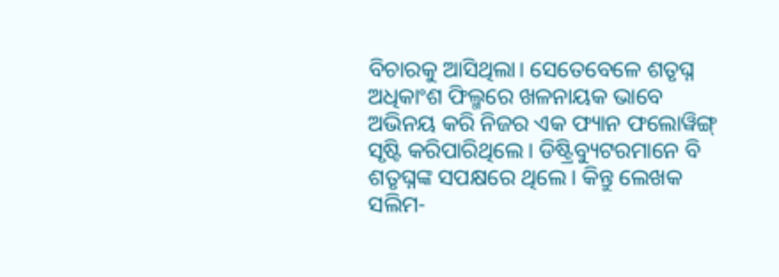ବିଚାରକୁ ଆସିଥିଲା। ସେତେବେଳେ ଶତୃଘ୍ନ ଅଧିକାଂଶ ଫିଲ୍ମରେ ଖଳନାୟକ ଭାବେ ଅଭିନୟ କରି ନିଜର ଏକ ଫ୍ୟାନ ଫଲୋୱିଙ୍ଗ୍ ସୃଷ୍ଟି କରିପାରିଥିଲେ। ଡିଷ୍ଟ୍ରିବ୍ୟୁଟରମାନେ ବି ଶତୃଘ୍ନଙ୍କ ସପକ୍ଷରେ ଥିଲେ। କିନ୍ତୁ ଲେଖକ ସଲିମ-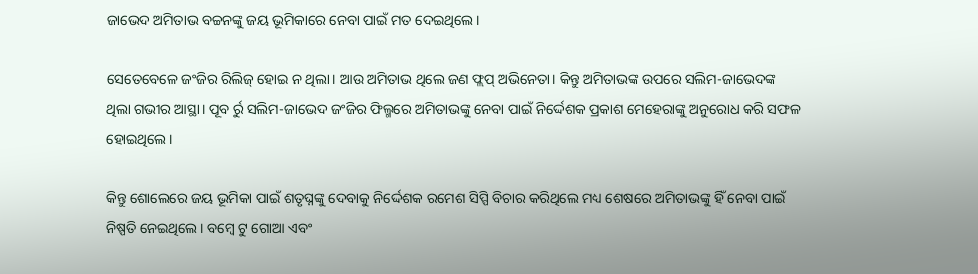ଜାଭେଦ ଅମିତାଭ ବଚ୍ଚନଙ୍କୁ ଜୟ ଭୂମିକାରେ ନେବା ପାଇଁ ମତ ଦେଇଥିଲେ।

ସେତେବେଳେ ଜଂଜିର ରିଲିଜ୍ ହୋଇ ନ ଥିଲା। ଆଉ ଅମିତାଭ ଥିଲେ ଜଣ ଫ୍ଲପ୍ ଅଭିନେତା। କିନ୍ତୁ ଅମିତାଭଙ୍କ ଉପରେ ସଲିମ-ଜାଭେଦଙ୍କ ଥିଲା ଗଭୀର ଆସ୍ଥା। ପୂବ ର୍ରୁ ସଲିମ-ଜାଭେଦ ଜଂଜିର ଫିଲ୍ମରେ ଅମିତାଭଙ୍କୁ ନେବା ପାଇଁ ନିର୍ଦ୍ଦେଶକ ପ୍ରକାଶ ମେହେରାଙ୍କୁ ଅନୁରୋଧ କରି ସଫଳ ହୋଇଥିଲେ।

କିନ୍ତୁ ଶୋଲେରେ ଜୟ ଭୂମିକା ପାଇଁ ଶତୃଘ୍ନଙ୍କୁ ଦେବାକୁ ନିର୍ଦ୍ଦେଶକ ରମେଶ ସିପ୍ପି ବିଚାର କରିଥିଲେ ମଧ୍ୟ ଶେଷରେ ଅମିତାଭଙ୍କୁ ହିଁ ନେବା ପାଇଁ ନିଷ୍ପତି ନେଇଥିଲେ। ବମ୍ବେ ଟୁ ଗୋଆ ଏବଂ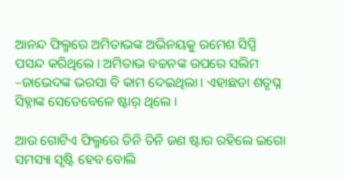ଆନନ୍ଦ ଫିଲ୍ମରେ ଅମିତାଭଙ୍କ ଅଭିନୟକୁ ରମେଶ ସିପ୍ପି ପସନ୍ଦ କରିଥିଲେ। ଅମିତାଭ ବଚ୍ଚନଙ୍କ ଉପରେ ସଲିମ –ଜାଭେଦଙ୍କ ଭରସା ବି କାମ ଦେଇଥିଲା। ଏହାଛଡା ଶତୃଘ୍ନ ସିହ୍ନାଙ୍କ ସେତେବେଳେ ଷ୍ଟାର୍ ଥିଲେ।

ଆଉ ଗୋଟିଏ ଫିଲ୍ମରେ ତିନି ତିନି ଜଣ ଷ୍ଟାର ରହିଲେ ଇଗୋ ସମସ୍ୟା ସୃଷ୍ଟି ହେବ ବୋଲି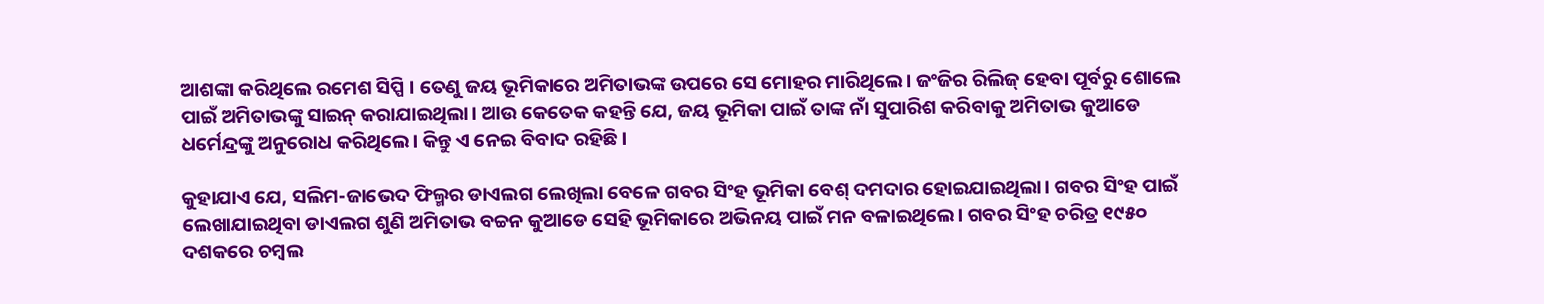ଆଶଙ୍କା କରିଥିଲେ ରମେଶ ସିପ୍ପି । ତେଣୁ ଜୟ ଭୂମିକାରେ ଅମିତାଭଙ୍କ ଉପରେ ସେ ମୋହର ମାରିଥିଲେ। ଜଂଜିର ରିଲିଜ୍ ହେବା ପୂର୍ବରୁ ଶୋଲେ ପାଇଁ ଅମିତାଭଙ୍କୁ ସାଇନ୍ କରାଯାଇଥିଲା। ଆଉ କେତେକ କହନ୍ତି ଯେ, ଜୟ ଭୂମିକା ପାଇଁ ତାଙ୍କ ନାଁ ସୁପାରିଶ କରିବାକୁ ଅମିତାଭ କୁଆଡେ ଧର୍ମେନ୍ଦ୍ରଙ୍କୁ ଅନୁରୋଧ କରିଥିଲେ। କିନ୍ତୁ ଏ ନେଇ ବିବାଦ ରହିଛି।

କୁହାଯାଏ ଯେ, ସଲିମ-ଜାଭେଦ ଫିଲ୍ମର ଡାଏଲଗ ଲେଖିଲା ବେଳେ ଗବର ସିଂହ ଭୂମିକା ବେଶ୍ ଦମଦାର ହୋଇଯାଇଥିଲା। ଗବର ସିଂହ ପାଇଁ ଲେଖାଯାଇଥିବା ଡାଏଲଗ ଶୁଣି ଅମିତାଭ ବଚ୍ଚନ କୁଆଡେ ସେହି ଭୂମିକାରେ ଅଭିନୟ ପାଇଁ ମନ ବଳାଇଥିଲେ। ଗବର ସିଂହ ଚରିତ୍ର ୧୯୫୦ ଦଶକରେ ଚମ୍ବଲ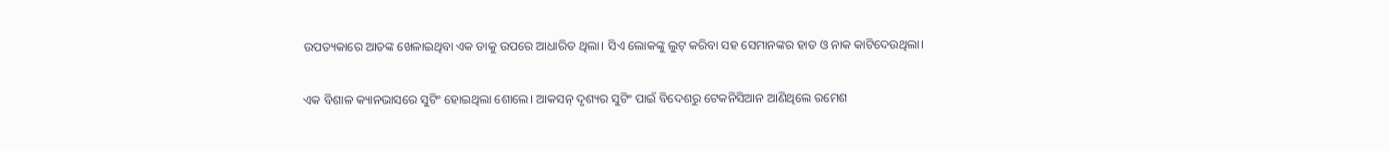ଉପତ୍ୟକାରେ ଆତଙ୍କ ଖେଳାଇଥିବା ଏକ ଡାକୁ ଉପରେ ଆଧାରିତ ଥିଲା। ସିଏ ଲୋକଙ୍କୁ ଲୁଟ୍ କରିବା ସହ ସେମାନଙ୍କର ହାତ ଓ ନାକ କାଟିଦେଉଥିଲା।

ଏକ ବିଶାଳ କ୍ୟାନଭାସରେ ସୁଟିଂ ହୋଇଥିଲା ଶୋଲେ। ଆକସନ୍ ଦୃଶ୍ୟର ସୁଟିଂ ପାଇଁ ବିଦେଶରୁ ଟେକନିସିଆନ ଆଣିଥିଲେ ରମେଶ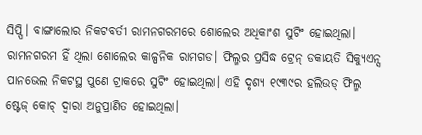ସିପ୍ପି। ବାଙ୍ଗାଲୋର ନିକଟବର୍ତୀ ରାମନଗରମରେ ଶୋଲେର ଅଧିକାଂଶ ସୁଟିଂ ହୋଇଥିଲା। ରାମନଗରମ ହିଁ ଥିଲା ଶୋଲେର କାଳ୍ପନିକ ରାମଗଡ। ଫିଲ୍ମର ପ୍ରସିଦ୍ଧ ଟ୍ରେନ୍ ଡକାୟତି ସିକ୍ୟୁଏନ୍ସ ପାନଭେଲ ନିକଟସ୍ଥ ପୁଣେ ଟ୍ରାକରେ ସୁଟିଂ ହୋଇଥିଲା। ଏହି ଦୃଶ୍ୟ ୧୯୩୯ର ହଲିଉଡ୍ ଫିଲ୍ମ ଷ୍ଟେଜ୍ କୋଚ୍ ଦ୍ୱାରା ଅନୁପ୍ରାଣିତ ହୋଇଥିଲା।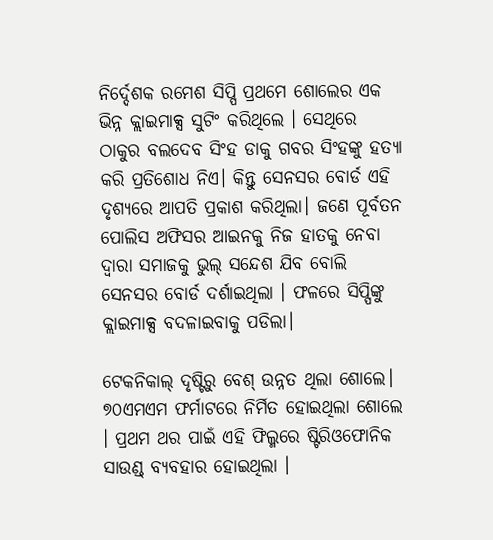ନିର୍ଦ୍ଦେଶକ ରମେଶ ସିପ୍ପି ପ୍ରଥମେ ଶୋଲେର ଏକ ଭିନ୍ନ କ୍ଲାଇମାକ୍ସ ସୁଟିଂ କରିଥିଲେ । ସେଥିରେ ଠାକୁର ବଲଦେବ ସିଂହ ଡାକୁ ଗବର ସିଂହଙ୍କୁ ହତ୍ୟା କରି ପ୍ରତିଶୋଧ ନିଏ। କିନ୍ତୁ ସେନସର ବୋର୍ଡ ଏହି ଦୃଶ୍ୟରେ ଆପତି ପ୍ରକାଶ କରିଥିଲା। ଜଣେ ପୂର୍ବତନ ପୋଲିସ ଅଫିସର ଆଇନକୁ ନିଜ ହାତକୁ ନେବା ଦ୍ୱାରା ସମାଜକୁ ଭୁଲ୍ ସନ୍ଦେଶ ଯିବ ବୋଲି ସେନସର ବୋର୍ଡ ଦର୍ଶାଇଥିଲା । ଫଳରେ ସିପ୍ପିଙ୍କୁ କ୍ଲାଇମାକ୍ସ ବଦଳାଇବାକୁ ପଡିଲା।

ଟେକନିକାଲ୍ ଦୃଷ୍ଟିରୁ ବେଶ୍ ଉନ୍ନତ ଥିଲା ଶୋଲେ। ୭୦ଏମଏମ ଫର୍ମାଟରେ ନିର୍ମିତ ହୋଇଥିଲା ଶୋଲେ । ପ୍ରଥମ ଥର ପାଇଁ ଏହି ଫିଲ୍ମରେ ଷ୍ଟିରିଓଫୋନିକ ସାଉଣ୍ଡ୍ ବ୍ୟବହାର ହୋଇଥିଲା ।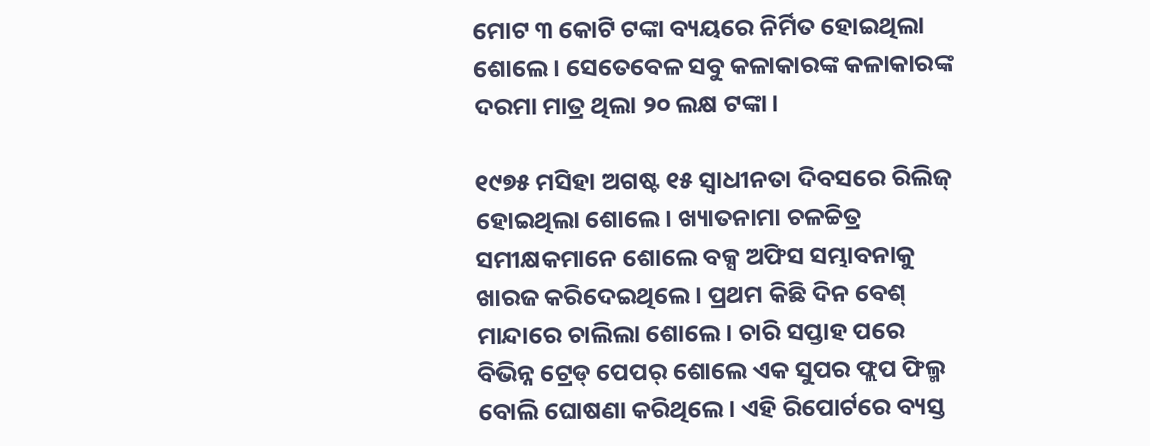ମୋଟ ୩ କୋଟି ଟଙ୍କା ବ୍ୟୟରେ ନିର୍ମିତ ହୋଇଥିଲା ଶୋଲେ । ସେତେବେଳ ସବୁ କଳାକାରଙ୍କ କଳାକାରଙ୍କ ଦରମା ମାତ୍ର ଥିଲା ୨୦ ଲକ୍ଷ ଟଙ୍କା।

୧୯୭୫ ମସିହା ଅଗଷ୍ଟ ୧୫ ସ୍ୱାଧୀନତା ଦିବସରେ ରିଲିଜ୍ ହୋଇଥିଲା ଶୋଲେ। ଖ୍ୟାତନାମା ଚଳଚ୍ଚିତ୍ର ସମୀକ୍ଷକମାନେ ଶୋଲେ ବକ୍ସ ଅଫିସ ସମ୍ଭାବନାକୁ ଖାରଜ କରିଦେଇଥିଲେ। ପ୍ରଥମ କିଛି ଦିନ ବେଶ୍ ମାନ୍ଦାରେ ଚାଲିଲା ଶୋଲେ। ଚାରି ସପ୍ତାହ ପରେ ବିଭିନ୍ନ ଟ୍ରେଡ୍ ପେପର୍ ଶୋଲେ ଏକ ସୁପର ଫ୍ଲପ ଫିଲ୍ମ ବୋଲି ଘୋଷଣା କରିଥିଲେ। ଏହି ରିପୋର୍ଟରେ ବ୍ୟସ୍ତ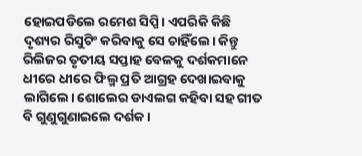ହୋଇପଡିଲେ ରମେଶ ସିପ୍ପି। ଏପରିକି କିଛି ଦୃଶ୍ୟର ରିସୁଟିଂ କରିବାକୁ ସେ ଚାହିଁଲେ। କିନ୍ତୁ ରିଲିଜର ତୃତୀୟ ସପ୍ତାହ ବେଳକୁ ଦର୍ଶକମାନେ ଧୀରେ ଧୀରେ ଫିଲ୍ମ ପ୍ରତି ଆଗ୍ରହ ଦେଖାଇବାକୁ ଲାଗିଲେ। ଶୋଲେର ଡାଏଲଗ କହିବା ସହ ଗୀତ ବି ଗୁଣୁଗୁଣାଇଲେ ଦର୍ଶକ।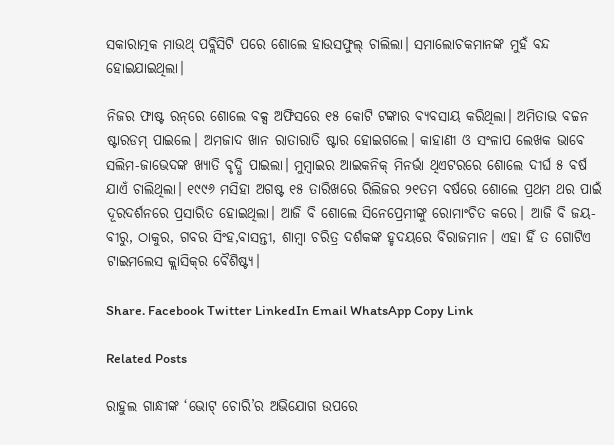ସକାରାତ୍ମକ ମାଉଥ୍ ପବ୍ଲିସିଟି ପରେ ଶୋଲେ ହାଉସଫୁଲ୍ ଚାଲିଲା। ସମାଲୋଚକମାନଙ୍କ ମୁହଁ ବନ୍ଦ ହୋଇଯାଇଥିଲା।

ନିଜର ଫାଷ୍ଟ ରନ୍‌ରେ ଶୋଲେ ବକ୍ସ ଅଫିସରେ ୧୫ କୋଟି ଟଙ୍କାର ବ୍ୟବସାୟ କରିଥିଲା। ଅମିତାଭ ବଚ୍ଚନ ଷ୍ଟାରଡମ୍ ପାଇଲେ। ଅମଜାଦ ଖାନ ରାତାରାତି ଷ୍ଟାର ହୋଇଗଲେ। କାହାଣୀ ଓ ସଂଳାପ ଲେଖକ ଭାବେ ସଲିମ-ଜାଭେଦଙ୍କ ଖ୍ୟାତି ବୃଦ୍ଧି ପାଇଲା। ମୁମ୍ବାଇର ଆଇକନିକ୍ ମିନର୍ଭା ଥିଏଟରରେ ଶୋଲେ ଦୀର୍ଘ ୫ ବର୍ଷ ଯାଏଁ ଚାଲିଥିଲା। ୧୯୯୬ ମସିହା ଅଗଷ୍ଟ ୧୫ ତାରିଖରେ ରିଲିଜର ୨୧ତମ ବର୍ଷରେ ଶୋଲେ ପ୍ରଥମ ଥର ପାଇଁ ଦୂରଦର୍ଶନରେ ପ୍ରସାରିତ ହୋଇଥିଲା। ଆଜି ବି ଶୋଲେ ସିନେପ୍ରେମୀଙ୍କୁ ରୋମାଂଚିତ କରେ। ଆଜି ବି ଜୟ-ବୀରୁ, ଠାକୁର, ଗବର ସିଂହ,ବାସନ୍ତୀ, ଶାମ୍ବା ଚରିତ୍ର ଦର୍ଶକଙ୍କ ହୃଦୟରେ ବିରାଜମାନ। ଏହା ହିଁ ତ ଗୋଟିଏ ଟାଇମଲେସ କ୍ଲାସିକ୍‌ର ବୈଶିଷ୍ଟ୍ୟ।

Share. Facebook Twitter LinkedIn Email WhatsApp Copy Link

Related Posts

ରାହୁଲ ଗାନ୍ଧୀଙ୍କ ‘ଭୋଟ୍ ଚୋରି’ର ଅଭିଯୋଗ ଉପରେ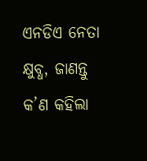ଏନଡିଏ ନେତା କ୍ଷୁବ୍ଧ, ଜାଣନ୍ତୁ କ’ଣ କହିଲା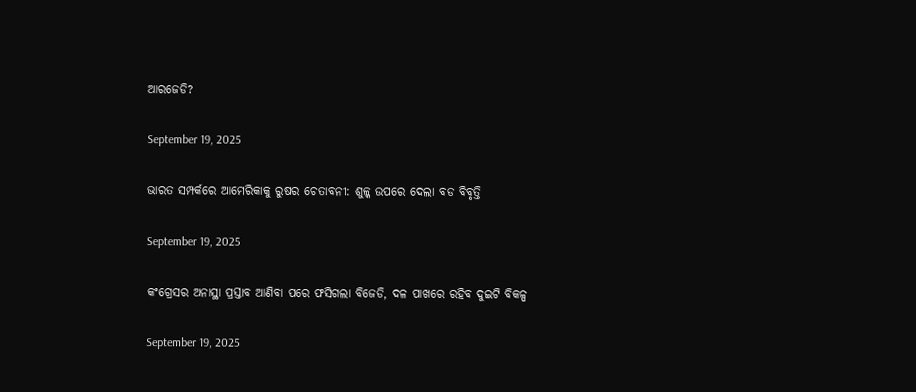ଆରଜେଡି?

September 19, 2025

ଭାରତ ସମ୍ପର୍କରେ ଆମେରିକାକୁ ରୁଷର ଚେତାବନୀ: ଶୁଳ୍କ ଉପରେ ଦେଲା ବଡ ବିବୃତ୍ତି

September 19, 2025

କଂଗ୍ରେସର ଅନାସ୍ଥା ପ୍ରସ୍ତାବ ଆଣିବା ପରେ ଫସିଗଲା ବିଜେଡି, ଦଳ ପାଖରେ ରହିବ ଦୁଇଟି ବିକଳ୍ପ

September 19, 2025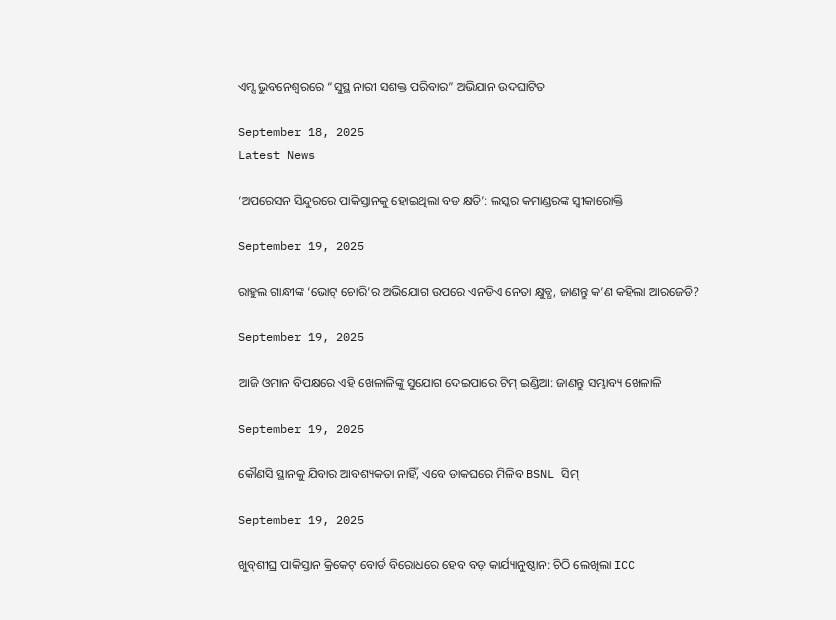ଏମ୍ସ ଭୁବନେଶ୍ୱରରେ “ସୁସ୍ଥ ନାରୀ ସଶକ୍ତ ପରିବାର” ଅଭିଯାନ ଉଦଘାଟିତ

September 18, 2025
Latest News

‘ଅପରେସନ ସିନ୍ଦୁରରେ ପାକିସ୍ତାନକୁ ହୋଇଥିଲା ବଡ କ୍ଷତି’: ଲସ୍କର କମାଣ୍ଡରଙ୍କ ସ୍ୱୀକାରୋକ୍ତି

September 19, 2025

ରାହୁଲ ଗାନ୍ଧୀଙ୍କ ‘ଭୋଟ୍ ଚୋରି’ର ଅଭିଯୋଗ ଉପରେ ଏନଡିଏ ନେତା କ୍ଷୁବ୍ଧ, ଜାଣନ୍ତୁ କ’ଣ କହିଲା ଆରଜେଡି?

September 19, 2025

ଆଜି ଓମାନ ବିପକ୍ଷରେ ଏହି ଖେଳାଳିଙ୍କୁ ସୁଯୋଗ ଦେଇପାରେ ଟିମ୍ ଇଣ୍ଡିଆ: ଜାଣନ୍ତୁ ସମ୍ଭାବ୍ୟ ଖେଳାଳି

September 19, 2025

କୌଣସି ସ୍ଥାନକୁ ଯିବାର ଆବଶ୍ୟକତା ନାହିଁ, ଏବେ ଡାକଘରେ ମିଳିବ BSNL ସିମ୍

September 19, 2025

ଖୁବ୍‌ଶୀଘ୍ର ପାକିସ୍ତାନ କ୍ରିକେଟ୍ ବୋର୍ଡ ବିରୋଧରେ ହେବ ବଡ଼ କାର୍ଯ୍ୟାନୁଷ୍ଠାନ: ଚିଠି ଲେଖିଲା ICC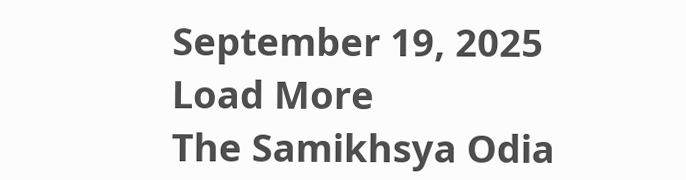September 19, 2025
Load More
The Samikhsya Odia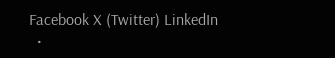Facebook X (Twitter) LinkedIn
  •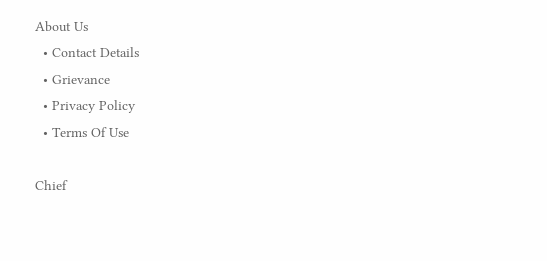About Us
  • Contact Details
  • Grievance
  • Privacy Policy
  • Terms Of Use

Chief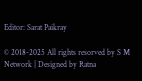Editor: Sarat Paikray

© 2018-2025 All rights resorved by S M Network | Designed by Ratna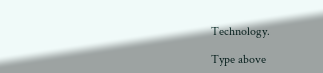Technology.

Type above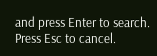and press Enter to search. Press Esc to cancel.